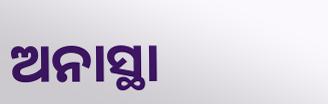ଅନାସ୍ଥା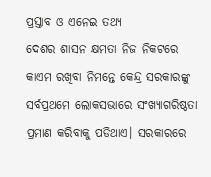ପ୍ରସ୍ତାବ ଓ ଏନେଇ ତଥ୍ୟ
ଦେଶର ଶାସନ କ୍ଷମତା ନିଜ ନିକଟରେ କାଏମ ରଖିବା ନିମନ୍ତେ କେନ୍ଦ୍ର ସରକାରଙ୍କୁ ସର୍ବପ୍ରଥମେ ଲୋକସଭାରେ ସଂଖ୍ୟାଗରିଷ୍ଠତା ପ୍ରମାଣ କରିବାକୁ ପଡିଥାଏ। ସରକାରରେ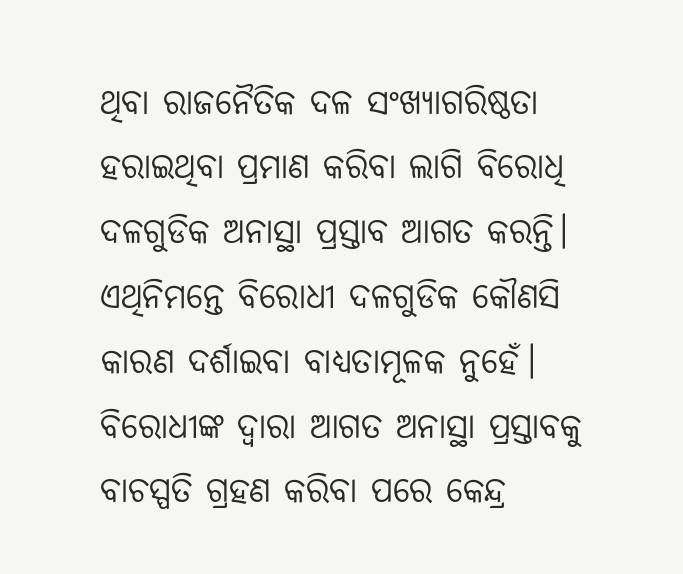ଥିବା ରାଜନୈତିକ ଦଳ ସଂଖ୍ୟାଗରିଷ୍ଠତା ହରାଇଥିବା ପ୍ରମାଣ କରିବା ଲାଗି ବିରୋଧି ଦଳଗୁଡିକ ଅନାସ୍ଥା ପ୍ରସ୍ତାବ ଆଗତ କରନ୍ତି। ଏଥିନିମନ୍ତେ ବିରୋଧୀ ଦଳଗୁଡିକ କୌଣସି କାରଣ ଦର୍ଶାଇବା ବାଧ୍ୟତାମୂଳକ ନୁହେଁ। ବିରୋଧୀଙ୍କ ଦ୍ୱାରା ଆଗତ ଅନାସ୍ଥା ପ୍ରସ୍ତାବକୁ ବାଚସ୍ପତି ଗ୍ରହଣ କରିବା ପରେ କେନ୍ଦ୍ର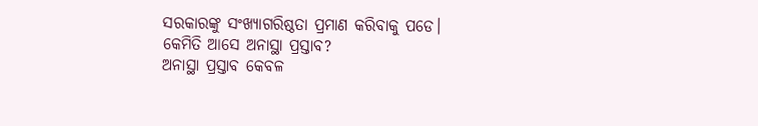ସରକାରଙ୍କୁ ସଂଖ୍ୟାଗରିଷ୍ଠତା ପ୍ରମାଣ କରିବାକୁ ପଡେ।
କେମିତି ଆସେ ଅନାସ୍ଥା ପ୍ରସ୍ତାବ?
ଅନାସ୍ଥା ପ୍ରସ୍ତାବ କେବଳ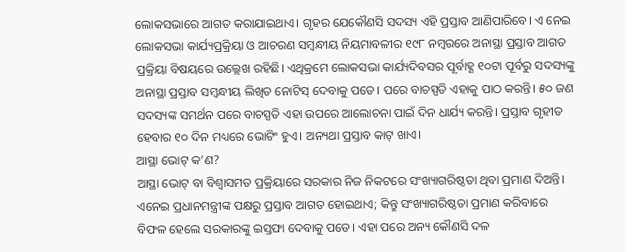ଲୋକସଭାରେ ଆଗତ କରାଯାଇଥାଏ। ଗୃହର ଯେକୌଣସି ସଦସ୍ୟ ଏହି ପ୍ରସ୍ତାବ ଆଣିପାରିବେ। ଏ ନେଇ ଲୋକସଭା କାର୍ଯ୍ୟପ୍ରକ୍ରିୟା ଓ ଆଚରଣ ସମ୍ବନ୍ଧୀୟ ନିୟମାବଳୀର ୧୯୮ ନମ୍ବରରେ ଅନାସ୍ଥା ପ୍ରସ୍ତାବ ଆଗତ ପ୍ରକ୍ରିୟା ବିଷୟରେ ଉଲ୍ଲେଖ ରହିଛି। ଏଥିକ୍ରମେ ଲୋକସଭା କାର୍ଯ୍ୟଦିବସର ପୂର୍ବାହ୍ଣ ୧୦ଟା ପୂର୍ବରୁ ସଦସ୍ୟଙ୍କୁ ଅନାସ୍ଥା ପ୍ରସ୍ତାବ ସମ୍ବନ୍ଧୀୟ ଲିଖିତ ନୋଟିସ୍ ଦେବାକୁ ପଡେ। ପରେ ବାଚସ୍ପତି ଏହାକୁ ପାଠ କରନ୍ତି। ୫୦ ଜଣ ସଦସ୍ୟଙ୍କ ସମର୍ଥନ ପରେ ବାଚସ୍ପତି ଏହା ଉପରେ ଆଲୋଚନା ପାଇଁ ଦିନ ଧାର୍ଯ୍ୟ କରନ୍ତି। ପ୍ରସ୍ତାବ ଗୃହୀତ ହେବାର ୧୦ ଦିନ ମଧ୍ୟରେ ଭୋଟିଂ ହୁଏ। ଅନ୍ୟଥା ପ୍ରସ୍ତାବ କାଟ୍ ଖାଏ।
ଆସ୍ଥା ଭୋଟ୍ କ’ଣ?
ଆସ୍ଥା ଭୋଟ୍ ବା ବିଶ୍ୱାସମତ ପ୍ରକ୍ରିୟାରେ ସରକାର ନିଜ ନିକଟରେ ସଂଖ୍ୟାଗରିଷ୍ଠତା ଥିବା ପ୍ରମାଣ ଦିଅନ୍ତି। ଏନେଇ ପ୍ରଧାନମନ୍ତ୍ରୀଙ୍କ ପକ୍ଷରୁ ପ୍ରସ୍ତାବ ଆଗତ ହୋଇଥାଏ; କିନ୍ତୁ ସଂଖ୍ୟାଗରିଷ୍ଠତା ପ୍ରମାଣ କରିବାରେ ବିଫଳ ହେଲେ ସରକାରଙ୍କୁ ଇସ୍ତଫା ଦେବାକୁ ପଡେ। ଏହା ପରେ ଅନ୍ୟ କୌଣସି ଦଳ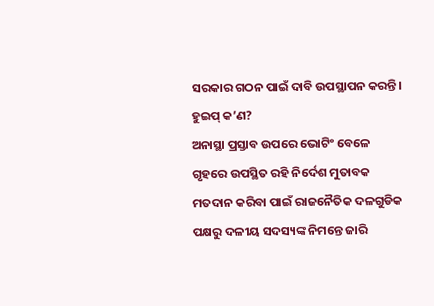ସରକାର ଗଠନ ପାଇଁ ଦାବି ଉପସ୍ଥାପନ କରନ୍ତି।
ହୁଇପ୍ କ’ଣ?
ଅନାସ୍ଥା ପ୍ରସ୍ତାବ ଉପରେ ଭୋଟିଂ ବେଳେ ଗୃହରେ ଉପସ୍ଥିତ ରହି ନିର୍ଦେଶ ମୁତାବକ ମତଦାନ କରିବା ପାଇଁ ରାଜନୈତିକ ଦଳଗୁଡିକ ପକ୍ଷରୁ ଦଳୀୟ ସଦସ୍ୟଙ୍କ ନିମନ୍ତେ ଜାରି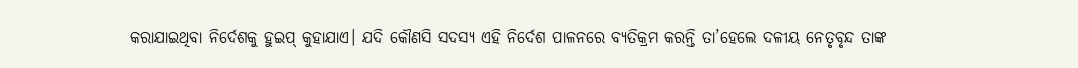କରାଯାଇଥିବା ନିର୍ଦେଶକୁ ହୁଇପ୍ କୁହାଯାଏ। ଯଦି କୌଣସି ସଦସ୍ୟ ଏହି ନିର୍ଦେଶ ପାଳନରେ ବ୍ୟତିକ୍ରମ କରନ୍ତି ତା’ହେଲେ ଦଳୀୟ ନେତୃବୃନ୍ଦ ତାଙ୍କ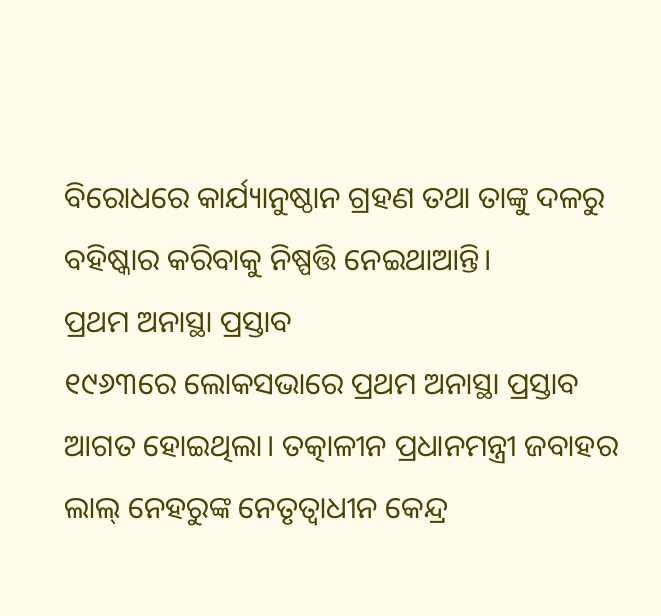ବିରୋଧରେ କାର୍ଯ୍ୟାନୁଷ୍ଠାନ ଗ୍ରହଣ ତଥା ତାଙ୍କୁ ଦଳରୁ ବହିଷ୍କାର କରିବାକୁ ନିଷ୍ପତ୍ତି ନେଇଥାଆନ୍ତି।
ପ୍ରଥମ ଅନାସ୍ଥା ପ୍ରସ୍ତାବ
୧୯୬୩ରେ ଲୋକସଭାରେ ପ୍ରଥମ ଅନାସ୍ଥା ପ୍ରସ୍ତାବ ଆଗତ ହୋଇଥିଲା। ତତ୍କାଳୀନ ପ୍ରଧାନମନ୍ତ୍ରୀ ଜବାହର ଲାଲ୍ ନେହରୁଙ୍କ ନେତୃତ୍ୱାଧୀନ କେନ୍ଦ୍ର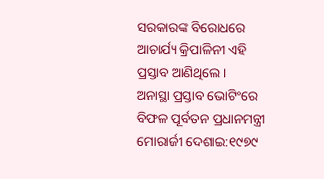ସରକାରଙ୍କ ବିରୋଧରେ ଆଚାର୍ଯ୍ୟ କ୍ରିପାଳିନୀ ଏହି ପ୍ରସ୍ତାବ ଆଣିଥିଲେ।
ଅନାସ୍ଥା ପ୍ରସ୍ତାବ ଭୋଟିଂରେ ବିଫଳ ପୂର୍ବତନ ପ୍ରଧାନମନ୍ତ୍ରୀ
ମୋରାର୍ଜୀ ଦେଶାଇ:୧୯୭୯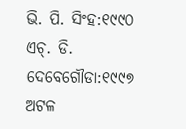ଭି. ପି. ସିଂହ:୧୯୯୦
ଏଚ୍. ଡି. ଦେବେଗୌଡା:୧୯୯୭
ଅଟଳ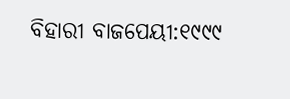ବିହାରୀ ବାଜପେୟୀ:୧୯୯୯